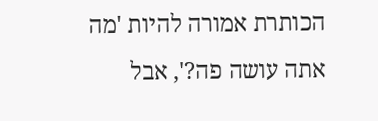הכותרת אמורה להיות 'מה אתה עושה פה?', אבל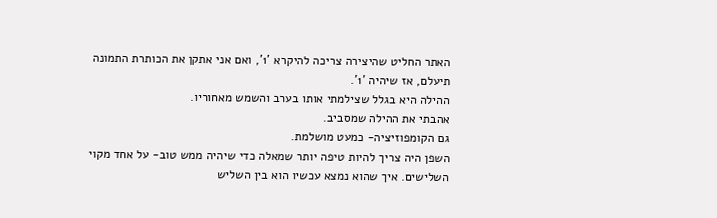האתר החליט שהיצירה צריכה להיקרא '1', ואם אני אתקן את הכותרת התמונה תיעלם, אז שיהיה '1'.
ההילה היא בגלל שצילמתי אותו בערב והשמש מאחוריו.
אהבתי את ההילה שמסביב.
גם הקומפוזיציה- כמעט מושלמת.
השפן היה צריך להיות טיפה יותר שמאלה כדי שיהיה ממש טוב- על אחד מקוי השלישים. איך שהוא נמצא עכשיו הוא בין השליש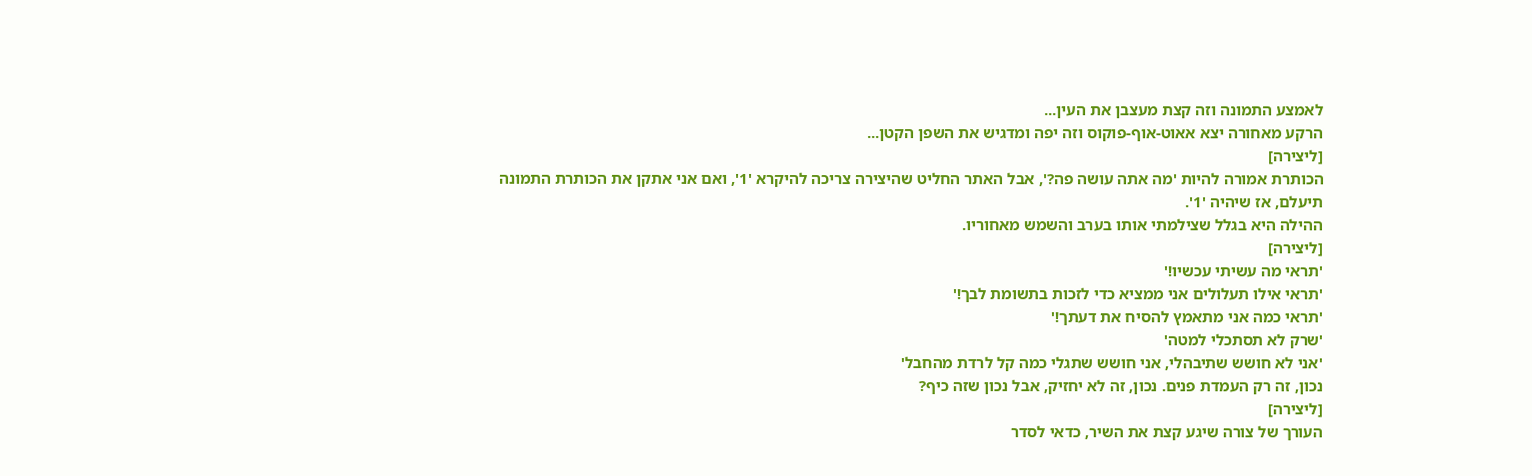לאמצע התמונה וזה קצת מעצבן את העין...
הרקע מאחורה יצא אאוט-אוף-פוקוס וזה יפה ומדגיש את השפן הקטן...
[ליצירה]
הכותרת אמורה להיות 'מה אתה עושה פה?', אבל האתר החליט שהיצירה צריכה להיקרא '1', ואם אני אתקן את הכותרת התמונה תיעלם, אז שיהיה '1'.
ההילה היא בגלל שצילמתי אותו בערב והשמש מאחוריו.
[ליצירה]
'תראי מה עשיתי עכשיו!'
'תראי אילו תעלולים אני ממציא כדי לזכות בתשומת לבך!'
'תראי כמה אני מתאמץ להסיח את דעתך!'
'שרק לא תסתכלי למטה'
'אני לא חושש שתיבהלי, אני חושש שתגלי כמה קל לרדת מהחבל'
נכון, זה רק העמדת פנים. נכון, זה לא יחזיק, אבל נכון שזה כיף?
[ליצירה]
העורך של צורה שיגע קצת את השיר, כדאי לסדר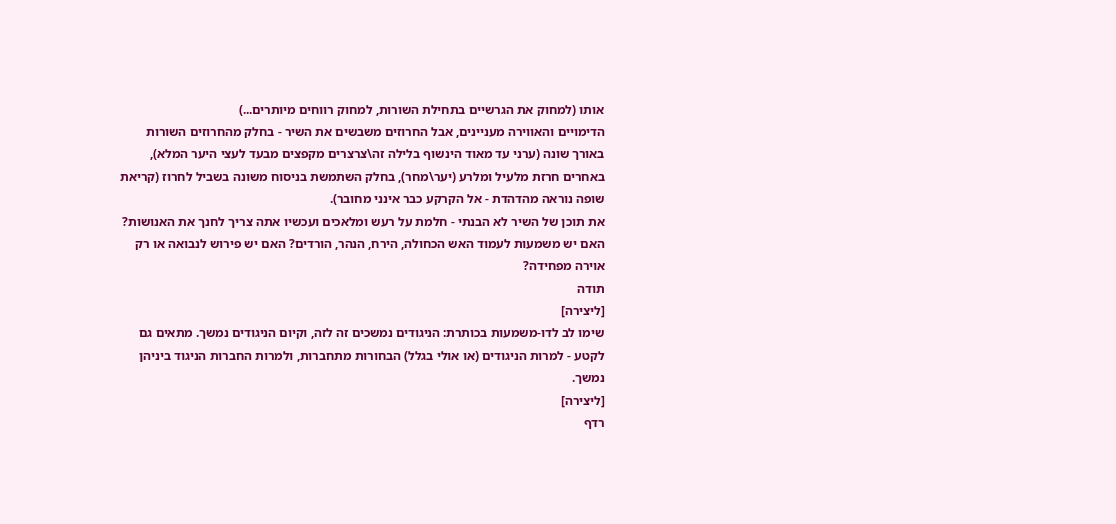אותו (למחוק את הגרשיים בתחילת השורות, למחוק רווחים מיותרים...)
הדימויים והאווירה מעניינים, אבל החרוזים משבשים את השיר - בחלק מהחרוזים השורות באורך שונה (ערני עד מאוד הינשוף בלילה זה\צרצרים מקפצים מבעד לעצי היער המלא), באחרים חרזת מלעיל ומלרע (יער\מחר), בחלק השתמשת בניסוח משונה בשביל לחרוז (קריאת שופה נוראה מהדהדת - אל הקרקע כבר אינני מחובר).
את תוכן של השיר לא הבנתי - חלמת על רעש ומלאכים ועכשיו אתה צריך לחנך את האנושות? האם יש משמעות לעמוד האש הכחולה, הירח, הנהר, הורדים? האם יש פירוש לנבואה או רק אוירה מפחידה?
תודה
[ליצירה]
שימו לב לדו-משמעות בכותרת: הניגודים נמשכים זה לזה, וקיום הניגודים נמשך. מתאים גם לקטע - למרות הניגודים (או אולי בגלל) הבחורות מתחברות, ולמרות החברות הניגוד ביניהן נמשך.
[ליצירה]
רדף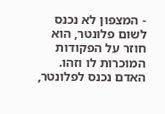- המצפון לא נכנס לשום פלונטר, הוא חוזר על הפקודות המוכרות לו וזהו. האדם נכנס לפלונטר,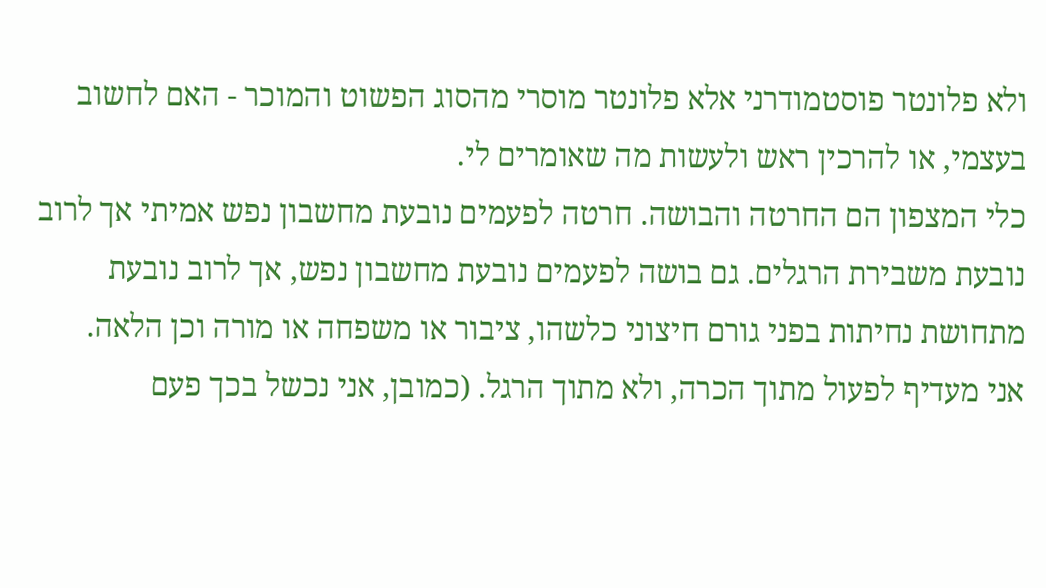ולא פלונטר פוסטמודרני אלא פלונטר מוסרי מהסוג הפשוט והמוכר - האם לחשוב בעצמי, או להרכין ראש ולעשות מה שאומרים לי.
כלי המצפון הם החרטה והבושה. חרטה לפעמים נובעת מחשבון נפש אמיתי אך לרוב נובעת משבירת הרגלים. גם בושה לפעמים נובעת מחשבון נפש, אך לרוב נובעת מתחושת נחיתות בפני גורם חיצוני כלשהו, ציבור או משפחה או מורה וכן הלאה.
אני מעדיף לפעול מתוך הכרה, ולא מתוך הרגל. (כמובן, אני נכשל בכך פעם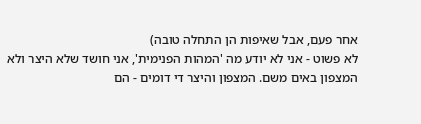אחר פעם, אבל שאיפות הן התחלה טובה)
לא פשוט - אני לא יודע מה 'המהות הפנימית', אני חושד שלא היצר ולא המצפון באים משם. המצפון והיצר די דומים - הם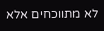לא מתווכחים אלא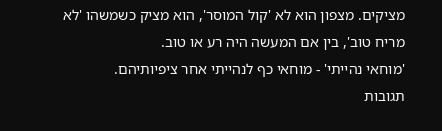מציקים. מצפון הוא לא 'קול המוסר', הוא מציק כשמשהו 'לא מריח טוב', בין אם המעשה היה רע או טוב.
'מוחאי נהייתי' - מוחאי כף לנהייתי אחר ציפיותיהם.
תגובות